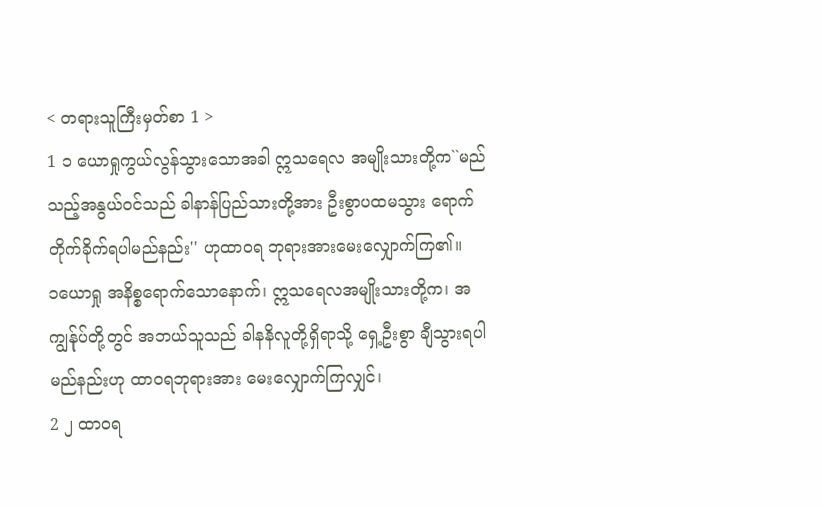< တရားသူကြီးမှတ်စာ 1 >
1 ၁ ယောရှုကွယ်လွန်သွားသောအခါ ဣသရေလ အမျိုးသားတို့က``မည်သည့်အနွယ်ဝင်သည် ခါနာန်ပြည်သားတို့အား ဦးစွာပထမသွား ရောက်တိုက်ခိုက်ရပါမည်နည်း'' ဟုထာဝရ ဘုရားအားမေးလျှောက်ကြ၏။
၁ယောရှု အနိစ္စရောက်သောနောက်၊ ဣသရေလအမျိုးသားတို့က၊ အကျွန်ုပ်တို့တွင် အဘယ်သူသည် ခါနနိလူတို့ရှိရာသို့ ရှေ့ဦးစွာ ချီသွားရပါမည်နည်းဟု ထာဝရဘုရားအား မေးလျှောက်ကြလျှင်၊
2 ၂ ထာဝရ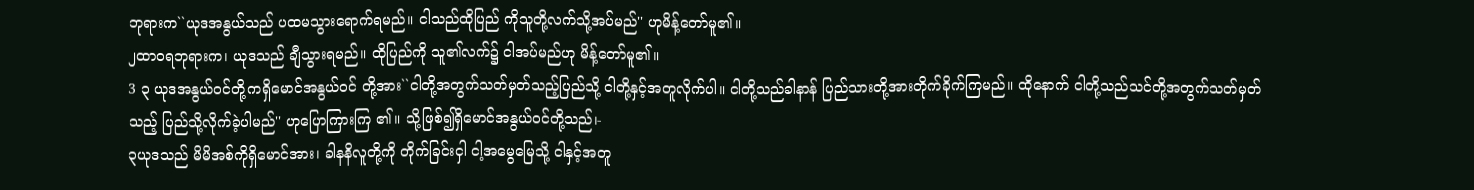ဘုရားက``ယုဒအနွယ်သည် ပထမသွားရောက်ရမည်။ ငါသည်ထိုပြည် ကိုသူတို့လက်သို့အပ်မည်'' ဟုမိန့်တော်မူ၏။
၂ထာဝရဘုရားက၊ ယုဒသည် ချီသွားရမည်။ ထိုပြည်ကို သူ၏လက်၌ ငါအပ်မည်ဟု မိန့်တော်မူ၏။
3 ၃ ယုဒအနွယ်ဝင်တို့ကရှိမောင်အနွယ်ဝင် တို့အား``ငါတို့အတွက်သတ်မှတ်သည့်ပြည်သို့ ငါတို့နှင့်အတူလိုက်ပါ။ ငါတို့သည်ခါနာန် ပြည်သားတို့အားတိုက်ခိုက်ကြမည်။ ထိုနောက် ငါတို့သည်သင်တို့အတွက်သတ်မှတ်သည့် ပြည်သို့လိုက်ခဲ့ပါမည်'' ဟုပြောကြားကြ ၏။ သို့ဖြစ်၍ရှိမောင်အနွယ်ဝင်တို့သည်၊-
၃ယုဒသည် မိမိအစ်ကိုရှိမောင်အား၊ ခါနနိလူတို့ကို တိုက်ခြင်းငှါ ငါ့အမွေမြေသို့ ငါနှင့်အတူ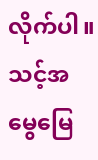လိုက်ပါ။ သင့်အမွေမြေ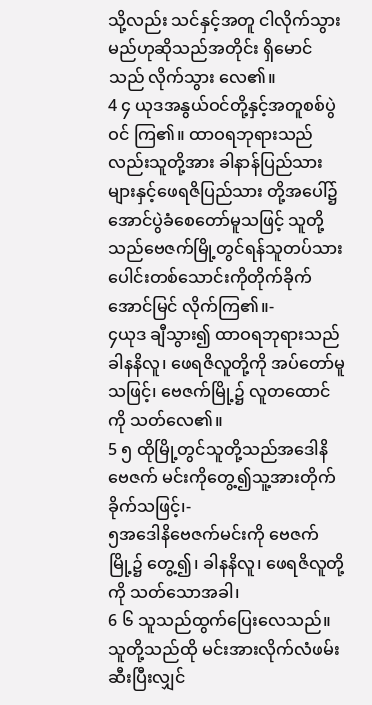သို့လည်း သင်နှင့်အတူ ငါလိုက်သွားမည်ဟုဆိုသည်အတိုင်း ရှိမောင်သည် လိုက်သွား လေ၏။
4 ၄ ယုဒအနွယ်ဝင်တို့နှင့်အတူစစ်ပွဲဝင် ကြ၏။ ထာဝရဘုရားသည်လည်းသူတို့အား ခါနာန်ပြည်သားများနှင့်ဖေရဇိပြည်သား တို့အပေါ်၌အောင်ပွဲခံစေတော်မူသဖြင့် သူတို့သည်ဗေဇက်မြို့တွင်ရန်သူတပ်သား ပေါင်းတစ်သောင်းကိုတိုက်ခိုက်အောင်မြင် လိုက်ကြ၏။-
၄ယုဒ ချီသွား၍ ထာဝရဘုရားသည် ခါနနိလူ၊ ဖေရဇိလူတို့ကို အပ်တော်မူသဖြင့်၊ ဗေဇက်မြို့၌ လူတထောင်ကို သတ်လေ၏။
5 ၅ ထိုမြို့တွင်သူတို့သည်အဒေါနိဗေဇက် မင်းကိုတွေ့၍သူ့အားတိုက်ခိုက်သဖြင့်၊-
၅အဒေါနိဗေဇက်မင်းကို ဗေဇက်မြို့၌ တွေ့၍၊ ခါနနိလူ၊ ဖေရဇိလူတို့ကို သတ်သောအခါ၊
6 ၆ သူသည်ထွက်ပြေးလေသည်။ သူတို့သည်ထို မင်းအားလိုက်လံဖမ်းဆီးပြီးလျှင်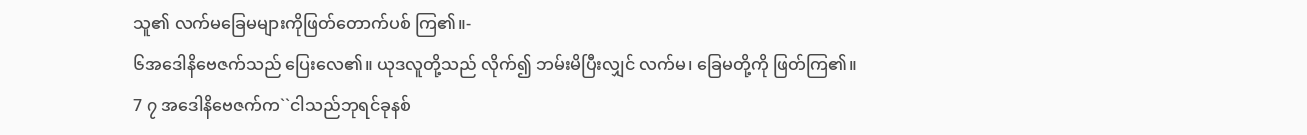သူ၏ လက်မခြေမများကိုဖြတ်တောက်ပစ် ကြ၏။-
၆အဒေါနိဗေဇက်သည် ပြေးလေ၏။ ယုဒလူတို့သည် လိုက်၍ ဘမ်းမိပြီးလျှင် လက်မ၊ ခြေမတို့ကို ဖြတ်ကြ၏။
7 ၇ အဒေါနိဗေဇက်က``ငါသည်ဘုရင်ခုနစ်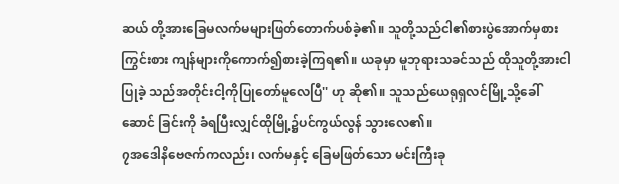ဆယ် တို့အားခြေမလက်မများဖြတ်တောက်ပစ်ခဲ့၏။ သူတို့သည်ငါ၏စားပွဲအောက်မှစားကြွင်းစား ကျန်များကိုကောက်၍စားခဲ့ကြရ၏။ ယခုမှာ မူဘုရားသခင်သည် ထိုသူတို့အားငါပြုခဲ့ သည်အတိုင်းငါ့ကိုပြုတော်မူလေပြီ'' ဟု ဆို၏။ သူသည်ယေရုရှလင်မြို့သို့ခေါ်ဆောင် ခြင်းကို ခံရပြီးလျှင်ထိုမြို့၌ပင်ကွယ်လွန် သွားလေ၏။
၇အဒေါနိဗေဇက်ကလည်း၊ လက်မနှင့် ခြေမဖြတ်သော မင်းကြီးခု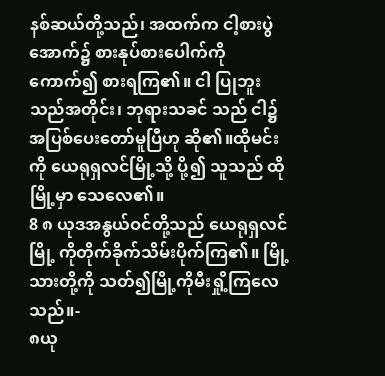နစ်ဆယ်တို့သည်၊ အထက်က ငါ့စားပွဲအောက်၌ စားနုပ်စားပေါက်ကို ကောက်၍ စားရကြ၏။ ငါ ပြုဘူးသည်အတိုင်း၊ ဘုရားသခင် သည် ငါ၌ အပြစ်ပေးတော်မူပြီဟု ဆို၏။ထိုမင်းကို ယေရုရှလင်မြို့သို့ ပို့၍ သူသည် ထိုမြို့မှာ သေလေ၏။
8 ၈ ယုဒအနွယ်ဝင်တို့သည် ယေရုရှလင်မြို့ ကိုတိုက်ခိုက်သိမ်းပိုက်ကြ၏။ မြို့သားတို့ကို သတ်၍မြို့ကိုမီးရှို့ကြလေသည်။-
၈ယု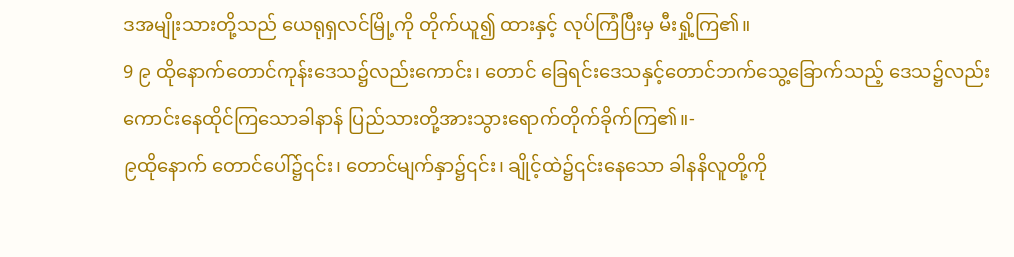ဒအမျိုးသားတို့သည် ယေရုရှလင်မြို့ကို တိုက်ယူ၍ ထားနှင့် လုပ်ကြံပြီးမှ မီးရှို့ကြ၏။
9 ၉ ထိုနောက်တောင်ကုန်းဒေသ၌လည်းကောင်း၊ တောင် ခြေရင်းဒေသနှင့်တောင်ဘက်သွေ့ခြောက်သည့် ဒေသ၌လည်းကောင်းနေထိုင်ကြသောခါနာန် ပြည်သားတို့အားသွားရောက်တိုက်ခိုက်ကြ၏။-
၉ထိုနောက် တောင်ပေါ်၌၎င်း၊ တောင်မျက်နှာ၌၎င်း၊ ချိုင့်ထဲ၌၎င်းနေသော ခါနနိလူတို့ကို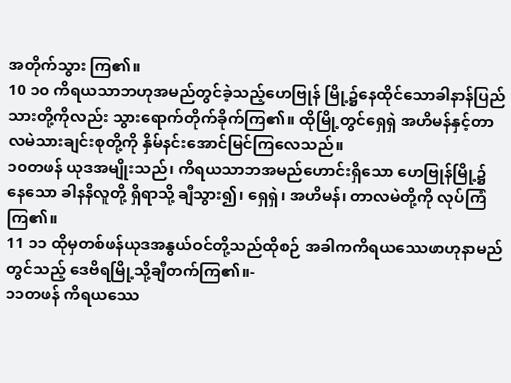အတိုက်သွား ကြ၏။
10 ၁၀ ကိရယသာဘဟုအမည်တွင်ခဲ့သည့်ဟေဗြုန် မြို့၌နေထိုင်သောခါနာန်ပြည်သားတို့ကိုလည်း သွားရောက်တိုက်ခိုက်ကြ၏။ ထိုမြို့တွင်ရှေရှဲ အဟိမန်နှင့်တာလမဲသားချင်းစုတို့ကို နှိမ်နင်းအောင်မြင်ကြလေသည်။
၁၀တဖန် ယုဒအမျိုးသည်၊ ကိရယသာဘအမည်ဟောင်းရှိသော ဟေဗြုန်မြို့၌နေသော ခါနနိလူတို့ ရှိရာသို့ ချီသွား၍၊ ရှေရှဲ၊ အဟိမန်၊ တာလမဲတို့ကို လုပ်ကြံကြ၏။
11 ၁၁ ထိုမှတစ်ဖန်ယုဒအနွယ်ဝင်တို့သည်ထိုစဉ် အခါကကိရယဿေဖာဟုနာမည်တွင်သည့် ဒေဗိရမြို့သို့ချီတက်ကြ၏။-
၁၁တဖန် ကိရယဿေ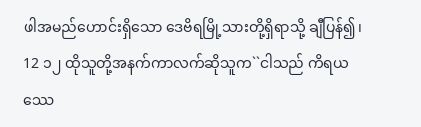ဖါအမည်ဟောင်းရှိသော ဒေဗိရမြို့သားတို့ရှိရာသို့ ချီပြန်၍၊
12 ၁၂ ထိုသူတို့အနက်ကာလက်ဆိုသူက``ငါသည် ကိရယဿေ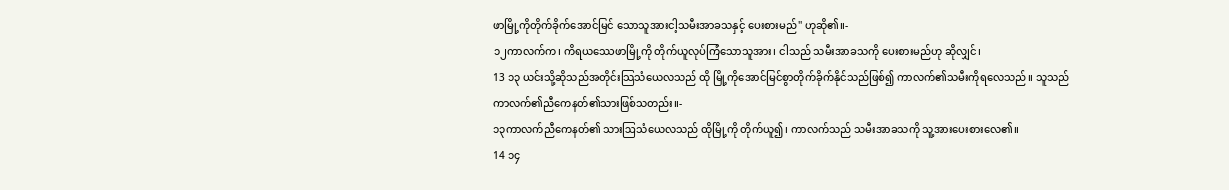ဖာမြို့ကိုတိုက်ခိုက်အောင်မြင် သောသူအားငါ့သမီးအာခသနှင့် ပေးစားမည်'' ဟုဆို၏။-
၁၂ကာလက်က၊ ကိရယဿေဖာမြို့ကို တိုက်ယူလုပ်ကြံသောသူအား၊ ငါသည် သမီးအာခသကို ပေးစားမည်ဟု ဆိုလျှင်၊
13 ၁၃ ယင်းသို့ဆိုသည်အတိုင်းသြသံယေလသည် ထို မြို့ကိုအောင်မြင်စွာတိုက်ခိုက်နိုင်သည်ဖြစ်၍ ကာလက်၏သမီးကိုရလေသည်။ သူသည် ကာလက်၏ညီကေနတ်၏သားဖြစ်သတည်း။-
၁၃ကာလက်ညီကေနတ်၏ သားဩသံယေလသည် ထိုမြို့ကို တိုက်ယူ၍၊ ကာလက်သည် သမီးအာခသကို သူ့အားပေးစားလေ၏။
14 ၁၄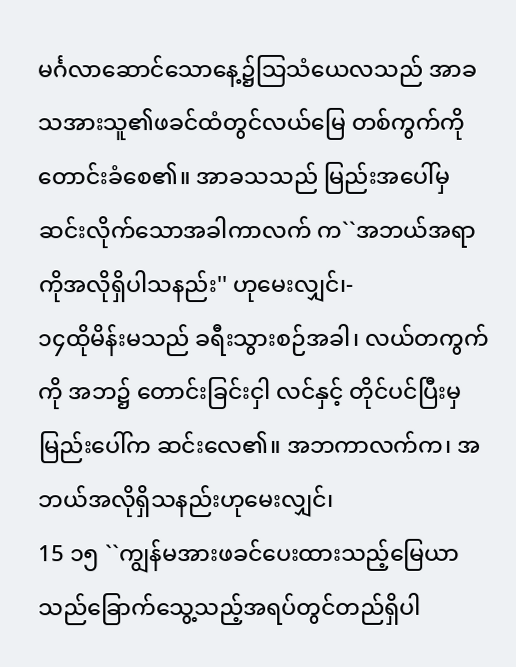မင်္ဂလာဆောင်သောနေ့၌သြသံယေလသည် အာခသအားသူ၏ဖခင်ထံတွင်လယ်မြေ တစ်ကွက်ကိုတောင်းခံစေ၏။ အာခသသည် မြည်းအပေါ်မှဆင်းလိုက်သောအခါကာလက် က``အဘယ်အရာကိုအလိုရှိပါသနည်း'' ဟုမေးလျှင်၊-
၁၄ထိုမိန်းမသည် ခရီးသွားစဉ်အခါ၊ လယ်တကွက်ကို အဘ၌ တောင်းခြင်းငှါ လင်နှင့် တိုင်ပင်ပြီးမှ မြည်းပေါ်က ဆင်းလေ၏။ အဘကာလက်က၊ အဘယ်အလိုရှိသနည်းဟုမေးလျှင်၊
15 ၁၅ ``ကျွန်မအားဖခင်ပေးထားသည့်မြေယာ သည်ခြောက်သွေ့သည့်အရပ်တွင်တည်ရှိပါ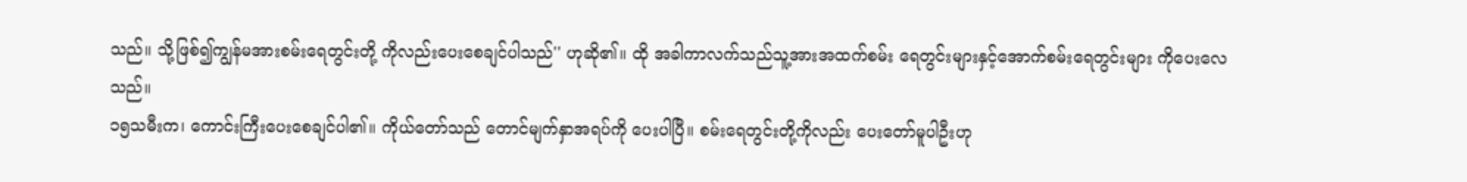သည်။ သို့ဖြစ်၍ကျွန်မအားစမ်းရေတွင်းတို့ ကိုလည်းပေးစေချင်ပါသည်'' ဟုဆို၏။ ထို အခါကာလက်သည်သူ့အားအထက်စမ်း ရေတွင်းများနှင့်အောက်စမ်းရေတွင်းများ ကိုပေးလေသည်။
၁၅သမီးက၊ ကောင်းကြီးပေးစေချင်ပါ၏။ ကိုယ်တော်သည် တောင်မျက်နှာအရပ်ကို ပေးပါပြီ။ စမ်းရေတွင်းတို့ကိုလည်း ပေးတော်မူပါဦးဟု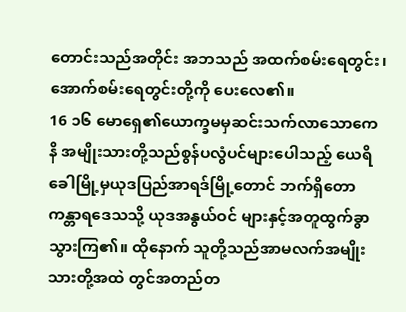တောင်းသည်အတိုင်း အဘသည် အထက်စမ်းရေတွင်း၊ အောက်စမ်းရေတွင်းတို့ကို ပေးလေ၏။
16 ၁၆ မောရှေ၏ယောက္ခမမှဆင်းသက်လာသောကေနိ အမျိုးသားတို့သည်စွန်ပလွံပင်များပေါသည့် ယေရိခေါမြို့မှယုဒပြည်အာရဒ်မြို့တောင် ဘက်ရှိတောကန္တာရဒေသသို့ ယုဒအနွယ်ဝင် များနှင့်အတူထွက်ခွာသွားကြ၏။ ထိုနောက် သူတို့သည်အာမလက်အမျိုးသားတို့အထဲ တွင်အတည်တ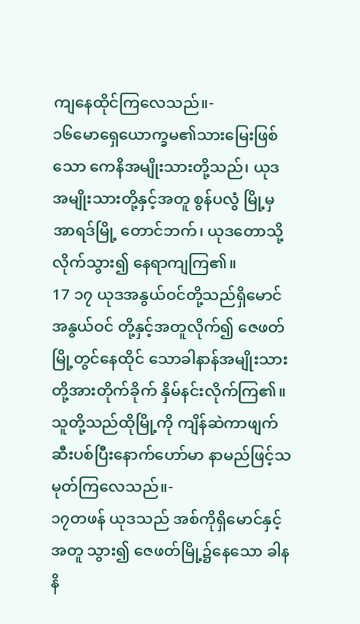ကျနေထိုင်ကြလေသည်။-
၁၆မောရှေယောက္ခမ၏သားမြေးဖြစ်သော ကေနိအမျိုးသားတို့သည်၊ ယုဒအမျိုးသားတို့နှင့်အတူ စွန်ပလွံ မြို့မှ အာရဒ်မြို့ တောင်ဘက်၊ ယုဒတောသို့ လိုက်သွား၍ နေရာကျကြ၏။
17 ၁၇ ယုဒအနွယ်ဝင်တို့သည်ရှိမောင်အနွယ်ဝင် တို့နှင့်အတူလိုက်၍ ဇေဖတ်မြို့တွင်နေထိုင် သောခါနာန်အမျိုးသားတို့အားတိုက်ခိုက် နှိမ်နင်းလိုက်ကြ၏။ သူတို့သည်ထိုမြို့ကို ကျိန်ဆဲကာဖျက်ဆီးပစ်ပြီးနောက်ဟော်မာ နာမည်ဖြင့်သမုတ်ကြလေသည်။-
၁၇တဖန် ယုဒသည် အစ်ကိုရှိမောင်နှင့်အတူ သွား၍ ဇေဖတ်မြို့၌နေသော ခါနနိ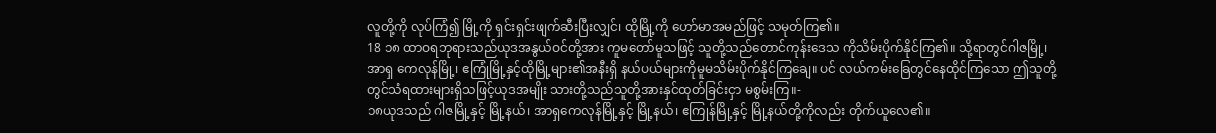လူတို့ကို လုပ်ကြံ၍ မြို့ကို ရှင်းရှင်းဖျက်ဆီးပြီးလျှင်၊ ထိုမြို့ကို ဟော်မာအမည်ဖြင့် သမုတ်ကြ၏။
18 ၁၈ ထာဝရဘုရားသည်ယုဒအနွယ်ဝင်တို့အား ကူမတော်မူသဖြင့် သူတို့သည်တောင်ကုန်းဒေသ ကိုသိမ်းပိုက်နိုင်ကြ၏။ သို့ရာတွင်ဂါဇမြို့၊ အာရှ ကေလုန်မြို့၊ ဧကြုံမြို့နှင့်ထိုမြို့များ၏အနီးရှိ နယ်ပယ်များကိုမူမသိမ်းပိုက်နိုင်ကြချေ။ ပင် လယ်ကမ်းခြေတွင်နေထိုင်ကြသော ဤသူတို့ တွင်သံရထားများရှိသဖြင့်ယုဒအမျိုး သားတို့သည်သူတို့အားနှင်ထုတ်ခြင်းငှာ မစွမ်းကြ။-
၁၈ယုဒသည် ဂါဇမြို့နှင့် မြို့နယ်၊ အာရှကေလုန်မြို့နှင့် မြို့နယ်၊ ဧကြုန်မြို့နှင့် မြို့နယ်တို့ကိုလည်း တိုက်ယူလေ၏။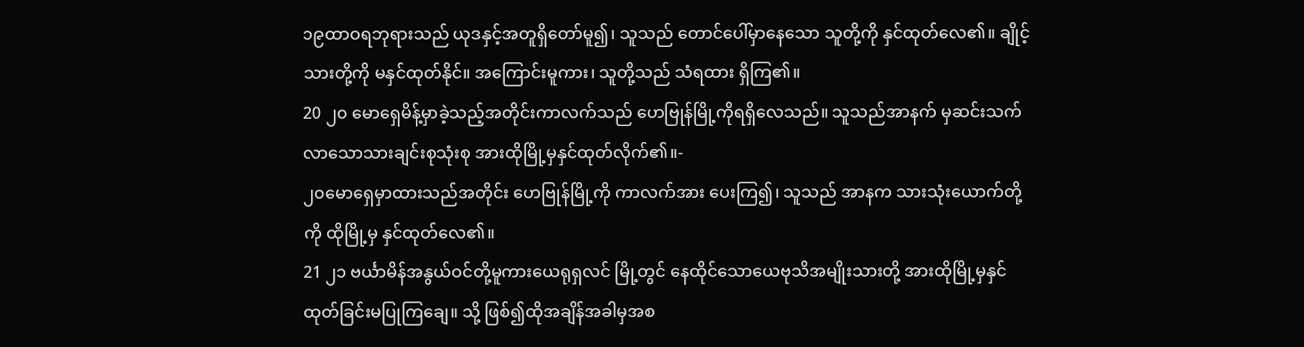၁၉ထာဝရဘုရားသည် ယုဒနှင့်အတူရှိတော်မူ၍၊ သူသည် တောင်ပေါ်မှာနေသော သူတို့ကို နှင်ထုတ်လေ၏။ ချိုင့်သားတို့ကို မနှင်ထုတ်နိုင်။ အကြောင်းမူကား၊ သူတို့သည် သံရထား ရှိကြ၏။
20 ၂၀ မောရှေမိန့်မှာခဲ့သည့်အတိုင်းကာလက်သည် ဟေဗြုန်မြို့ကိုရရှိလေသည်။ သူသည်အာနက် မှဆင်းသက်လာသောသားချင်းစုသုံးစု အားထိုမြို့မှနှင်ထုတ်လိုက်၏။-
၂၀မောရှေမှာထားသည်အတိုင်း ဟေဗြုန်မြို့ကို ကာလက်အား ပေးကြ၍၊ သူသည် အာနက သားသုံးယောက်တို့ကို ထိုမြို့မှ နှင်ထုတ်လေ၏။
21 ၂၁ ဗင်္ယာမိန်အနွယ်ဝင်တို့မူကားယေရုရှလင် မြို့တွင် နေထိုင်သောယေဗုသိအမျိုးသားတို့ အားထိုမြို့မှနှင်ထုတ်ခြင်းမပြုကြချေ။ သို့ ဖြစ်၍ထိုအချိန်အခါမှအစ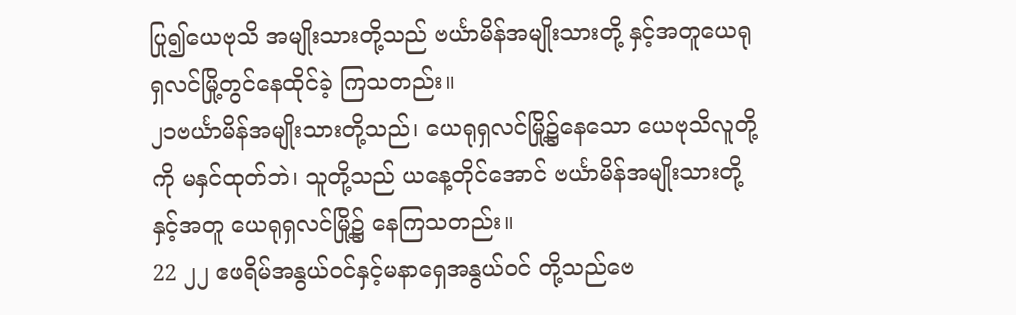ပြု၍ယေဗုသိ အမျိုးသားတို့သည် ဗင်္ယာမိန်အမျိုးသားတို့ နှင့်အတူယေရုရှလင်မြို့တွင်နေထိုင်ခဲ့ ကြသတည်း။
၂၁ဗင်္ယာမိန်အမျိုးသားတို့သည်၊ ယေရုရှလင်မြို့၌နေသော ယေဗုသိလူတို့ကို မနှင်ထုတ်ဘဲ၊ သူတို့သည် ယနေ့တိုင်အောင် ဗင်္ယာမိန်အမျိုးသားတို့နှင့်အတူ ယေရုရှလင်မြို့၌ နေကြသတည်း။
22 ၂၂ ဧဖရိမ်အနွယ်ဝင်နှင့်မနာရှေအနွယ်ဝင် တို့သည်ဗေ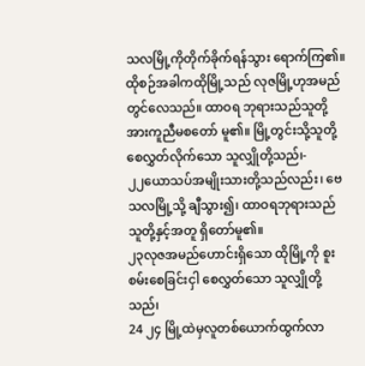သလမြို့ကိုတိုက်ခိုက်ရန်သွား ရောက်ကြ၏။ ထိုစဉ်အခါကထိုမြို့သည် လုဇမြို့ဟုအမည်တွင်လေသည်။ ထာဝရ ဘုရားသည်သူတို့အားကူညီမစတော် မူ၏။ မြို့တွင်းသို့သူတို့စေလွှတ်လိုက်သော သူလျှိုတို့သည်၊-
၂၂ယောသပ်အမျိုးသားတို့သည်လည်း၊ ဗေသလမြို့သို့ ချီသွား၍၊ ထာဝရဘုရားသည် သူတို့နှင့်အတူ ရှိတော်မူ၏။
၂၃လုဇအမည်ဟောင်းရှိသော ထိုမြို့ကို စူးစမ်းစေခြင်းငှါ စေလွှတ်သော သူလျှိုတို့သည်၊
24 ၂၄ မြို့ထဲမှလူတစ်ယောက်ထွက်လာ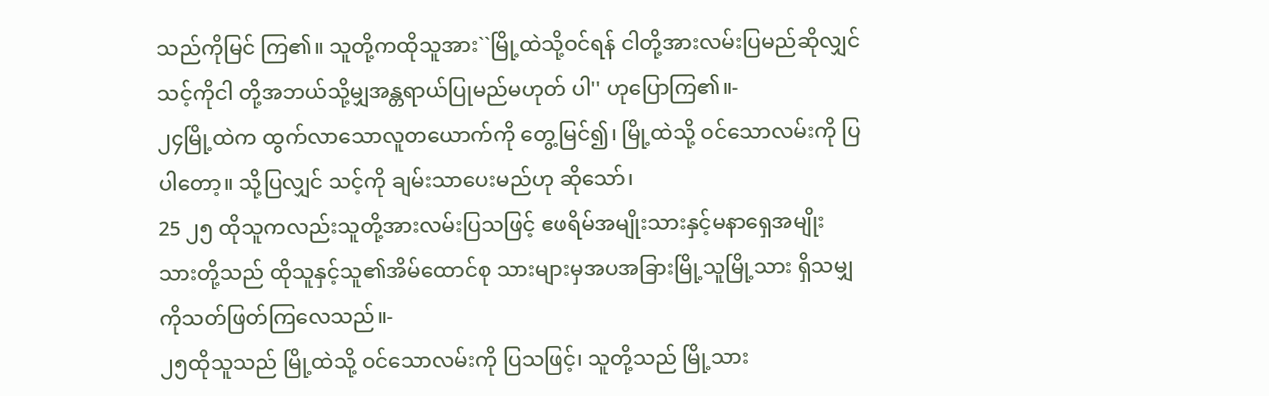သည်ကိုမြင် ကြ၏။ သူတို့ကထိုသူအား``မြို့ထဲသို့ဝင်ရန် ငါတို့အားလမ်းပြမည်ဆိုလျှင်သင့်ကိုငါ တို့အဘယ်သို့မျှအန္တရာယ်ပြုမည်မဟုတ် ပါ'' ဟုပြောကြ၏။-
၂၄မြို့ထဲက ထွက်လာသောလူတယောက်ကို တွေ့မြင်၍၊ မြို့ထဲသို့ ဝင်သောလမ်းကို ပြပါတော့။ သို့ပြလျှင် သင့်ကို ချမ်းသာပေးမည်ဟု ဆိုသော်၊
25 ၂၅ ထိုသူကလည်းသူတို့အားလမ်းပြသဖြင့် ဧဖရိမ်အမျိုးသားနှင့်မနာရှေအမျိုး သားတို့သည် ထိုသူနှင့်သူ၏အိမ်ထောင်စု သားများမှအပအခြားမြို့သူမြို့သား ရှိသမျှကိုသတ်ဖြတ်ကြလေသည်။-
၂၅ထိုသူသည် မြို့ထဲသို့ ဝင်သောလမ်းကို ပြသဖြင့်၊ သူတို့သည် မြို့သား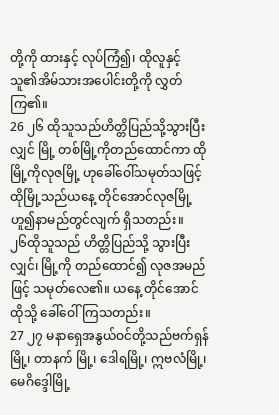တို့ကို ထားနှင့် လုပ်ကြံ၍၊ ထိုလူနှင့် သူ၏အိမ်သားအပေါင်းတို့ကို လွှတ်ကြ၏။
26 ၂၆ ထိုသူသည်ဟိတ္တိပြည်သို့သွားပြီးလျှင် မြို့ တစ်မြို့ကိုတည်ထောင်ကာ ထိုမြို့ကိုလုဇမြို့ ဟုခေါ်ဝေါ်သမုတ်သဖြင့် ထိုမြို့သည်ယနေ့ တိုင်အောင်လုဇမြို့ဟူ၍နာမည်တွင်လျက် ရှိသတည်း။
၂၆ထိုသူသည် ဟိတ္တိပြည်သို့ သွားပြီးလျှင်၊ မြို့ကို တည်ထောင်၍ လုဇအမည်ဖြင့် သမုတ်လေ၏။ ယနေ့ တိုင်အောင် ထိုသို့ ခေါ်ဝေါ်ကြသတည်း။
27 ၂၇ မနာရှေအနွယ်ဝင်တို့သည်ဗက်ရှန်မြို့၊ တာနက် မြို့၊ ဒေါရမြို့၊ ဣဗလံမြို့၊ မေဂိဒ္ဒေါမြို့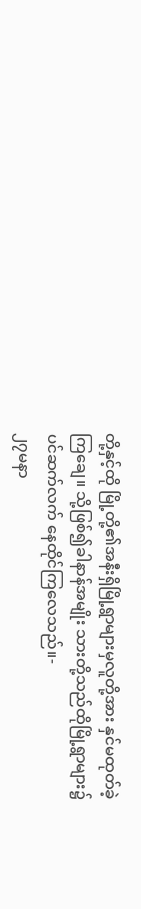တို့နှင့်ထို မြို့တို့၏အနီးရှိမြို့ရွာများမှလူတို့အား နှင်မထုတ်ခဲ့ကြချေ။ သို့ဖြစ်၍ခါနာန်အမျိုး သားတို့သည်ထိုမြို့ရွာများ၌ပင်ဆက်လက် နေထိုင်ကြလေသည်။-
၂၇မနာ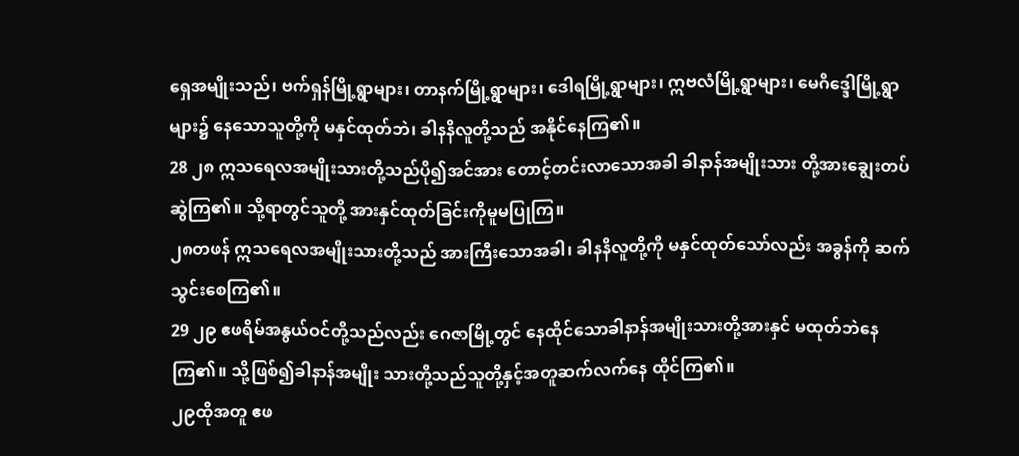ရှေအမျိုးသည်၊ ဗက်ရှန်မြို့ရွာများ၊ တာနက်မြို့ရွာများ၊ ဒေါရမြို့ရွာများ၊ ဣဗလံမြို့ရွာများ၊ မေဂိဒ္ဒေါမြို့ရွာများ၌ နေသောသူတို့ကို မနှင်ထုတ်ဘဲ၊ ခါနနိလူတို့သည် အနိုင်နေကြ၏။
28 ၂၈ ဣသရေလအမျိုးသားတို့သည်ပို၍အင်အား တောင့်တင်းလာသောအခါ ခါနာန်အမျိုးသား တို့အားချွေးတပ်ဆွဲကြ၏။ သို့ရာတွင်သူတို့ အားနှင်ထုတ်ခြင်းကိုမူမပြုကြ။
၂၈တဖန် ဣသရေလအမျိုးသားတို့သည် အားကြီးသောအခါ၊ ခါနနိလူတို့ကို မနှင်ထုတ်သော်လည်း အခွန်ကို ဆက်သွင်းစေကြ၏။
29 ၂၉ ဧဖရိမ်အနွယ်ဝင်တို့သည်လည်း ဂေဇာမြို့တွင် နေထိုင်သောခါနာန်အမျိုးသားတို့အားနှင် မထုတ်ဘဲနေကြ၏။ သို့ဖြစ်၍ခါနာန်အမျိုး သားတို့သည်သူတို့နှင့်အတူဆက်လက်နေ ထိုင်ကြ၏။
၂၉ထိုအတူ ဧဖ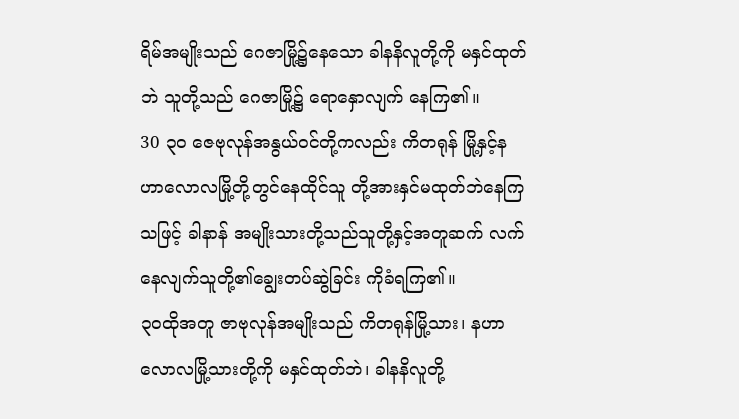ရိမ်အမျိုးသည် ဂေဇာမြို့၌နေသော ခါနနိလူတို့ကို မနှင်ထုတ်ဘဲ သူတို့သည် ဂေဇာမြို့၌ ရောနှောလျက် နေကြ၏။
30 ၃၀ ဇေဗုလုန်အနွယ်ဝင်တို့ကလည်း ကိတရုန် မြို့နှင့်နဟာလောလမြို့တို့တွင်နေထိုင်သူ တို့အားနှင်မထုတ်ဘဲနေကြသဖြင့် ခါနာန် အမျိုးသားတို့သည်သူတို့နှင့်အတူဆက် လက်နေလျက်သူတို့၏ချွေးတပ်ဆွဲခြင်း ကိုခံရကြ၏။
၃၀ထိုအတူ ဇာဗုလုန်အမျိုးသည် ကိတရုန်မြို့သား၊ နဟာလောလမြို့သားတို့ကို မနှင်ထုတ်ဘဲ၊ ခါနနိလူတို့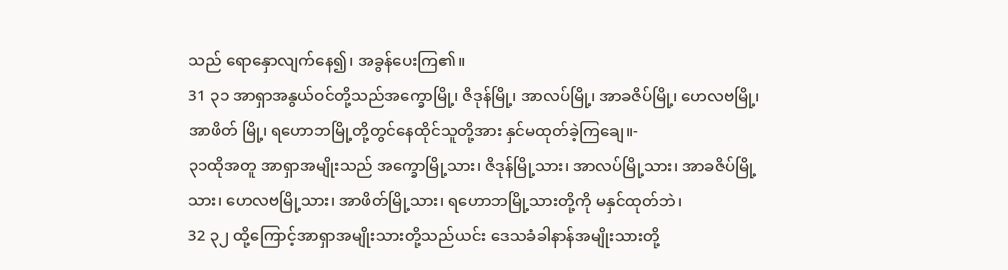သည် ရောနှောလျက်နေ၍၊ အခွန်ပေးကြ၏။
31 ၃၁ အာရှာအနွယ်ဝင်တို့သည်အက္ခောမြို့၊ ဇိဒုန်မြို့၊ အာလပ်မြို့၊ အာခဇိပ်မြို့၊ ဟေလဗမြို့၊ အာဖိတ် မြို့၊ ရဟောဘမြို့တို့တွင်နေထိုင်သူတို့အား နှင်မထုတ်ခဲ့ကြချေ။-
၃၁ထိုအတူ အာရှာအမျိုးသည် အက္ခောမြို့သား၊ ဇိဒုန်မြို့သား၊ အာလပ်မြို့သား၊ အာခဇိပ်မြို့သား၊ ဟေလဗမြို့သား၊ အာဖိတ်မြို့သား၊ ရဟောဘမြို့သားတို့ကို မနှင်ထုတ်ဘဲ၊
32 ၃၂ ထို့ကြောင့်အာရှာအမျိုးသားတို့သည်ယင်း ဒေသခံခါနာန်အမျိုးသားတို့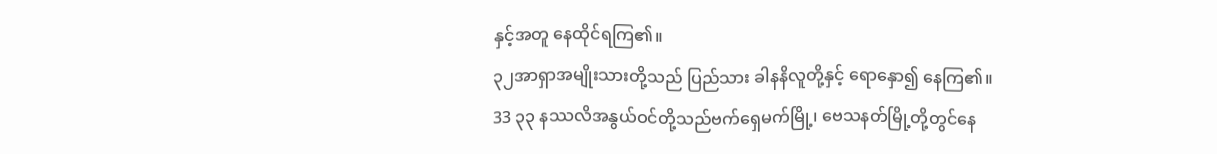နှင့်အတူ နေထိုင်ရကြ၏။
၃၂အာရှာအမျိုးသားတို့သည် ပြည်သား ခါနနိလူတို့နှင့် ရောနှော၍ နေကြ၏။
33 ၃၃ နဿလိအနွယ်ဝင်တို့သည်ဗက်ရှေမက်မြို့၊ ဗေသနတ်မြို့တို့တွင်နေ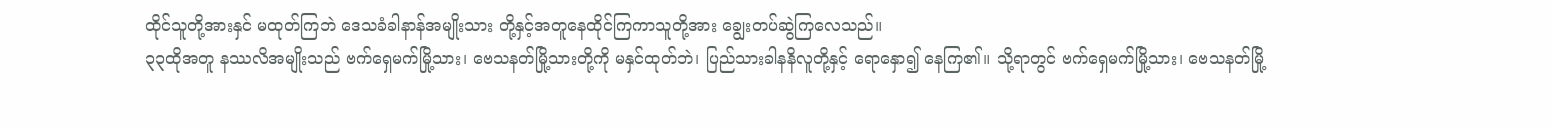ထိုင်သူတို့အားနှင် မထုတ်ကြဘဲ ဒေသခံခါနာန်အမျိုးသား တို့နှင့်အတူနေထိုင်ကြကာသူတို့အား ချွေးတပ်ဆွဲကြလေသည်။
၃၃ထိုအတူ နဿလိအမျိုးသည် ဗက်ရှေမက်မြို့သား၊ ဗေသနတ်မြို့သားတို့ကို မနှင်ထုတ်ဘဲ၊ ပြည်သားခါနနိလူတို့နှင့် ရောနှော၍ နေကြ၏။ သို့ရာတွင် ဗက်ရှေမက်မြို့သား၊ ဗေသနတ်မြို့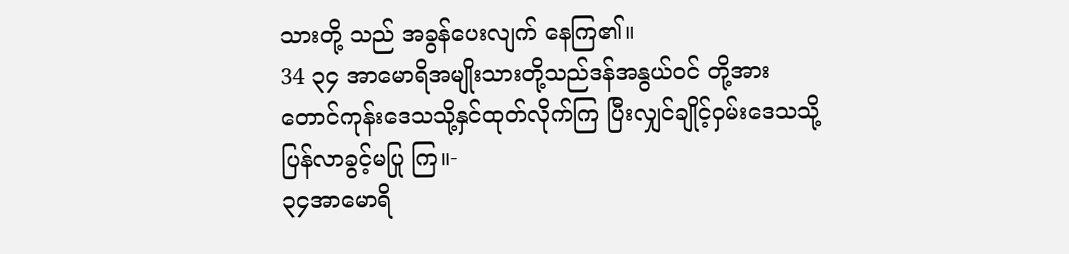သားတို့ သည် အခွန်ပေးလျက် နေကြ၏။
34 ၃၄ အာမောရိအမျိုးသားတို့သည်ဒန်အနွယ်ဝင် တို့အား တောင်ကုန်းဒေသသို့နှင်ထုတ်လိုက်ကြ ပြီးလျှင်ချိုင့်ဝှမ်းဒေသသို့ပြန်လာခွင့်မပြု ကြ။-
၃၄အာမောရိ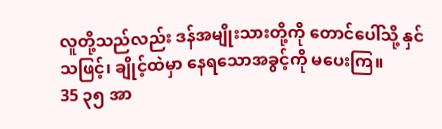လူတို့သည်လည်း ဒန်အမျိုးသားတို့ကို တောင်ပေါ်သို့ နှင်သဖြင့်၊ ချိုင့်ထဲမှာ နေရသောအခွင့်ကို မပေးကြ။
35 ၃၅ အာ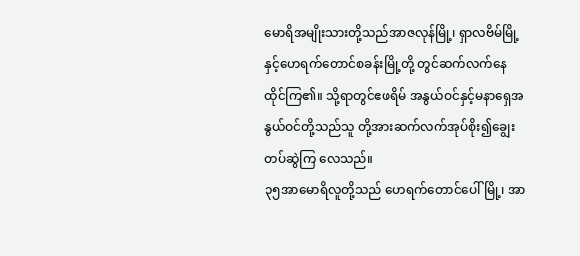မောရိအမျိုးသားတို့သည်အာဇလုန်မြို့၊ ရှာလဗိမ်မြို့နှင့်ဟေရက်တောင်စခန်းမြို့တို့ တွင်ဆက်လက်နေထိုင်ကြ၏။ သို့ရာတွင်ဧဖရိမ် အနွယ်ဝင်နှင့်မနာရှေအနွယ်ဝင်တို့သည်သူ တို့အားဆက်လက်အုပ်စိုး၍ချွေးတပ်ဆွဲကြ လေသည်။
၃၅အာမောရိလူတို့သည် ဟေရက်တောင်ပေါ်မြို့၊ အာ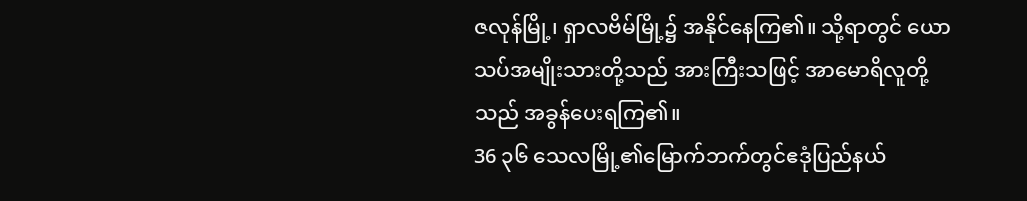ဇလုန်မြို့၊ ရှာလဗိမ်မြို့၌ အနိုင်နေကြ၏။ သို့ရာတွင် ယောသပ်အမျိုးသားတို့သည် အားကြီးသဖြင့် အာမောရိလူတို့သည် အခွန်ပေးရကြ၏။
36 ၃၆ သေလမြို့၏မြောက်ဘက်တွင်ဧဒုံပြည်နယ်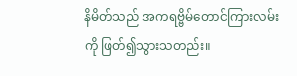နိမိတ်သည် အကရဗ္ဗိမ်တောင်ကြားလမ်းကို ဖြတ်၍သွားသတည်း။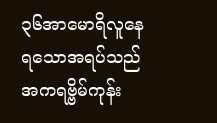၃၆အာမောရိလူနေရသောအရပ်သည် အကရဗ္ဗိမ်ကုန်း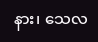နား၊ သေလ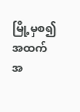မြို့မှစ၍ အထက်အ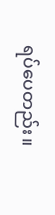ရပ်ပေတည်း။